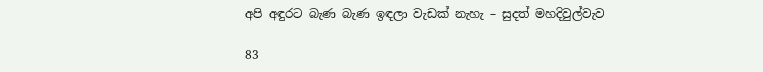අපි අඳුරට බැණ බැණ ඉඳලා වැඩක් නැහැ – සුදත් මහදිවුල්වැව

83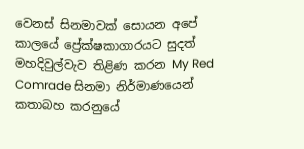වෙනස් සිනමාවක් සොයන අපේ කාලයේ ප්‍රේක්ෂකාගාරයට සුදත් මහදිවුල්වැව තිළිණ කරන My Red Comrade සිනමා නිර්මාණයෙන් කතාබහ කරනුයේ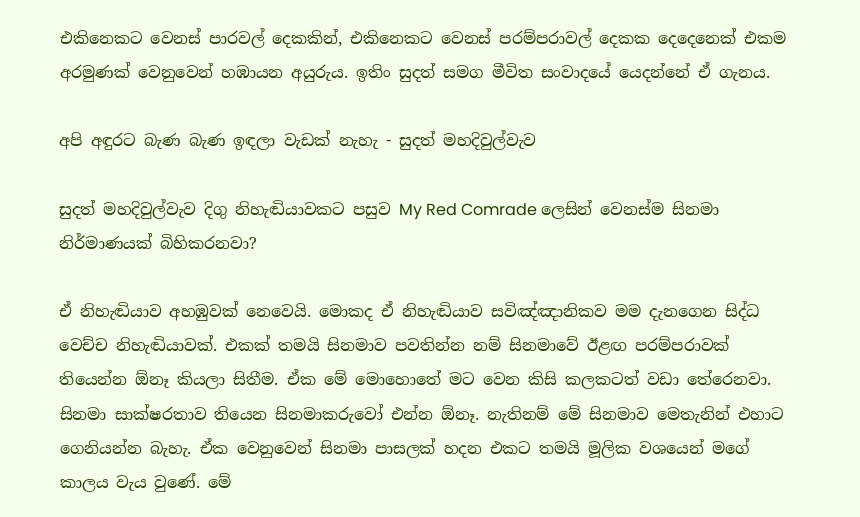එකිනෙකට වෙනස් පාරවල් දෙකකින්, එකිනෙකට වෙනස් පරම්පරාවල් දෙකක දෙදෙනෙක් එකම අරමුණක් වෙනුවෙන් හඹායන අයුරුය. ඉතිං සුදත් සමග මීවිත සංවාදයේ යෙදන්නේ ඒ ගැනය.

අපි අඳුරට බැණ බැණ ඉඳලා වැඩක් නැහැ - සුදත් මහදිවුල්වැව

සුදත් මහදිවුල්වැව දිගු නිහැඬියාවකට පසුව My Red Comrade ලෙසින් වෙනස්ම සිනමා නිර්මාණයක් බිහිකරනවා?

ඒ නිහැඬියාව අහඹුවක් නෙවෙයි. මොකද ඒ නිහැඬියාව සවිඤ්ඤානිකව මම දැනගෙන සිද්ධ වෙච්ච නිහැඬියාවක්. එකක් තමයි සිනමාව පවතින්න නම් සිනමාවේ ඊළඟ පරම්පරාවක් තියෙන්න ඕනෑ කියලා සිතීම. ඒක මේ මොහොතේ මට වෙන කිසි කලකටත් වඩා තේරෙනවා. සිනමා සාක්ෂරතාව තියෙන සිනමාකරුවෝ එන්න ඕනෑ. නැතිනම් මේ සිනමාව මෙතැනින් එහාට ගෙනියන්න බැහැ. ඒක වෙනුවෙන් සිනමා පාසලක් හදන එකට තමයි මූලික වශයෙන් මගේ කාලය වැය වුණේ. මේ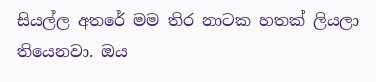සියල්ල අතරේ මම තිර නාටක හතක් ලියලා තියෙනවා. ඔය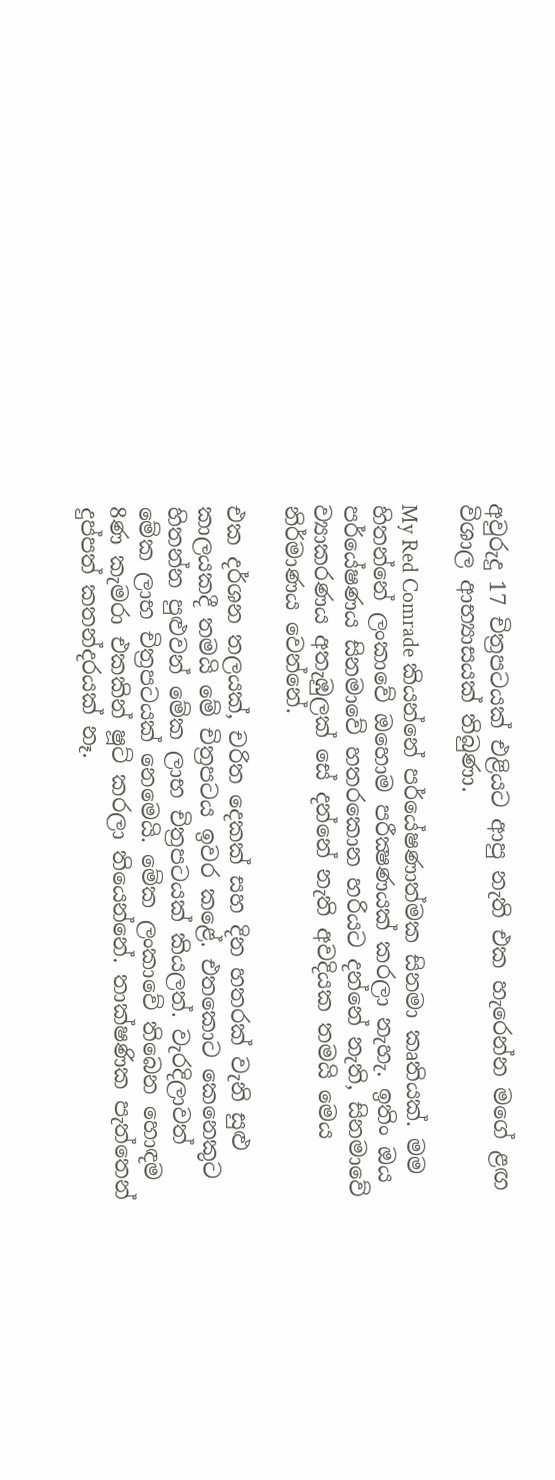අවුරුදු 17 චිත්‍රපටයක් එළියට ආපු නැති එක හැරෙන්න මගේ ළඟ විශාල ආභ්‍යාසයක් තිබුණා.

My Red Comrade කියන්නේ පර්යේෂණාත්මක සිනමා කෘතියක්. මම හිතන්නේ ලංකාවේ ඔහොම පරීක්‍ෂණයක් කරලා නැහැ. ඉතිං ඔය පර්යේෂණය සිනමාවේ හතරකොන හරියට දන්නේ නැති, සිනමාවේ ව්‍යාකරණය අතැඹුලක් සේ දන්නේ නැති අවදියක තමයි මෙය නිර්මාණය වෙන්නේ.

එක දර්ශන තලයක්, චරිත දෙකක් සහ දින හතරක් වැනි සුළු කාලයකදී තමයි මේ චිත්‍රපටය ඉවර කළේ. එතකොට කෙනෙකුට හිතන්න පුළුවන් මේක ලාභ චිත්‍රපටයක් කියලත්. වැරදිලාවත් මේක ලාභ චිත්‍රපටයක් නෙමෙයි. මේක ලංකාවේ තිබෙන හොඳම 8ණ කැමරා එකකින් ෂූට් කරලා තියෙන්නේ. තාක්ෂණික පැත්තෙන් දුප්පත් කතන්දරයක් නෑ.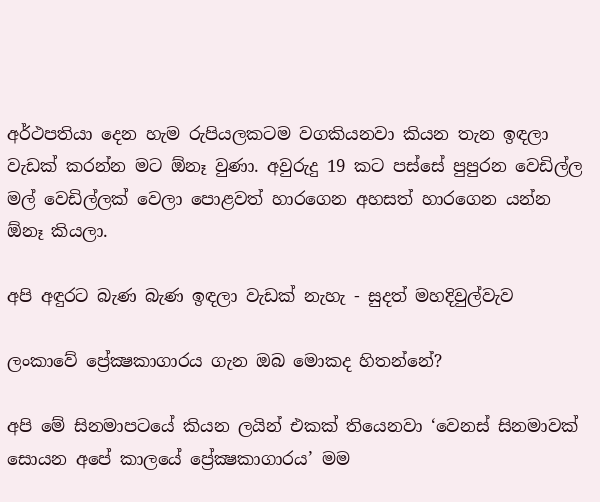අර්ථපතියා දෙන හැම රුපියලකටම වගකියනවා කියන තැන ඉඳලා වැඩක් කරන්න මට ඕනෑ වුණා. අවුරුදු 19 කට පස්සේ පුපුරන වෙඩිල්ල මල් වෙඩිල්ලක් වෙලා පොළවත් හාරගෙන අහසත් හාරගෙන යන්න ඕනෑ කියලා.

අපි අඳුරට බැණ බැණ ඉඳලා වැඩක් නැහැ - සුදත් මහදිවුල්වැව

ලංකාවේ ප්‍රේක්‍ෂකාගාරය ගැන ඔබ මොකද හිතන්නේ?

අපි මේ සිනමාපටයේ කියන ලයින් එකක් තියෙනවා ‘වෙනස් සිනමාවක් සොයන අපේ කාලයේ ප්‍රේක්‍ෂකාගාරය’ මම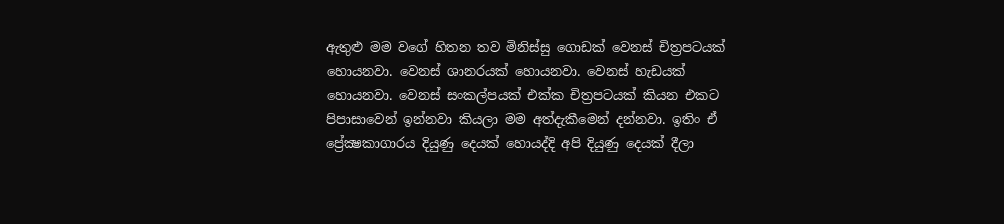ඇතුළු මම වගේ හිතන තව මිනිස්සු ගොඩක් වෙනස් චිත්‍රපටයක් හොයනවා. වෙනස් ශානරයක් හොයනවා. වෙනස් හැඩයක් හොයනවා. වෙනස් සංකල්පයක් එක්ක චිත්‍රපටයක් කියන එකට පිපාසාවෙන් ඉන්නවා කියලා මම අත්දැකීමෙන් දන්නවා. ඉතිං ඒ ප්‍රේක්‍ෂකාගාරය දියුණු දෙයක් හොයද්දි අපි දියුණු දෙයක් දීලා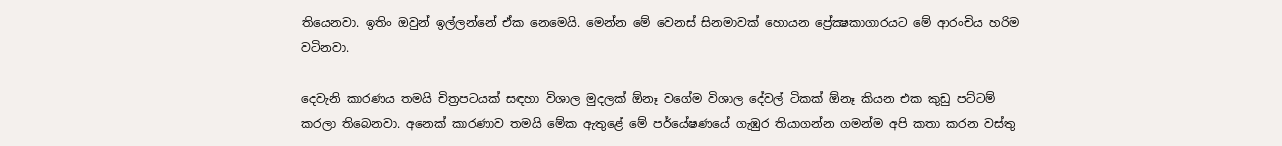තියෙනවා. ඉතිං ඔවුන් ඉල්ලන්නේ ඒක නෙමෙයි. මෙන්න මේ වෙනස් සිනමාවක් හොයන ප්‍රේක්‍ෂකාගාරයට මේ ආරංචිය හරිම වටිනවා.

දෙවැනි කාරණය තමයි චිත්‍රපටයක් සඳහා විශාල මුදලක් ඕනෑ වගේම විශාල දේවල් ටිකක් ඕනෑ කියන එක කුඩු පට්ටම් කරලා තිබෙනවා. අනෙක් කාරණාව තමයි මේක ඇතුළේ මේ පර්යේෂණයේ ගැඹුර තියාගන්න ගමන්ම අපි කතා කරන වස්තු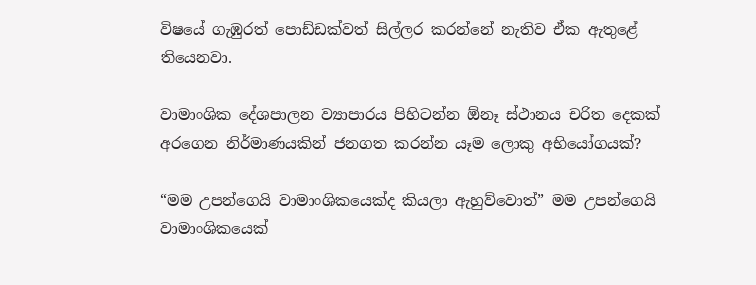විෂයේ ගැඹුරත් පොඩ්ඩක්වත් සිල්ලර කරන්නේ නැතිව ඒක ඇතුළේ තියෙනවා.

වාමාංශික දේශපාලන ව්‍යාපාරය පිහිටන්න ඕනෑ ස්ථානය චරිත දෙකක් අරගෙන නිර්මාණයකින් ජනගත කරන්න යෑම ලොකු අභියෝගයක්?

“මම උපන්ගෙයි වාමාංශිකයෙක්ද කියලා ඇහුව්වොත්” මම උපන්ගෙයි වාමාංශිකයෙක්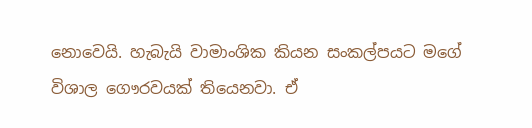නොවෙයි. හැබැයි වාමාංශික කියන සංකල්පයට මගේ විශාල ගෞරවයක් තියෙනවා. ඒ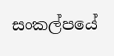සංකල්පයේ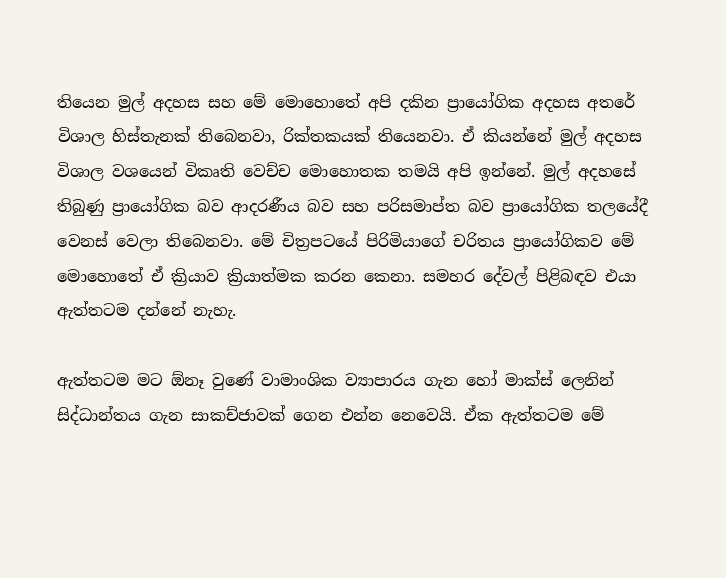තියෙන මුල් අදහස සහ මේ මොහොතේ අපි දකින ප්‍රායෝගික අදහස අතරේ විශාල හිස්තැනක් තිබෙනවා, රික්තකයක් තියෙනවා. ඒ කියන්නේ මුල් අදහස විශාල වශයෙන් විකෘති වෙච්ච මොහොතක තමයි අපි ඉන්නේ. මුල් අදහසේ තිබුණු ප්‍රායෝගික බව ආදරණීය බව සහ පරිසමාප්ත බව ප්‍රායෝගික තලයේදී වෙනස් වෙලා තිබෙනවා. මේ චිත්‍රපටයේ පිරිමියාගේ චරිතය ප්‍රායෝගිකව මේ මොහොතේ ඒ ක්‍රියාව ක්‍රියාත්මක කරන කෙනා. සමහර දේවල් පිළිබඳව එයා ඇත්තටම දන්නේ නැහැ.

ඇත්තටම මට ඕනෑ වුණේ වාමාංශික ව්‍යාපාරය ගැන හෝ මාක්ස් ලෙනින් සිද්ධාන්තය ගැන සාකච්ජාවක් ගෙන එන්න නෙවෙයි. ඒක ඇත්තටම මේ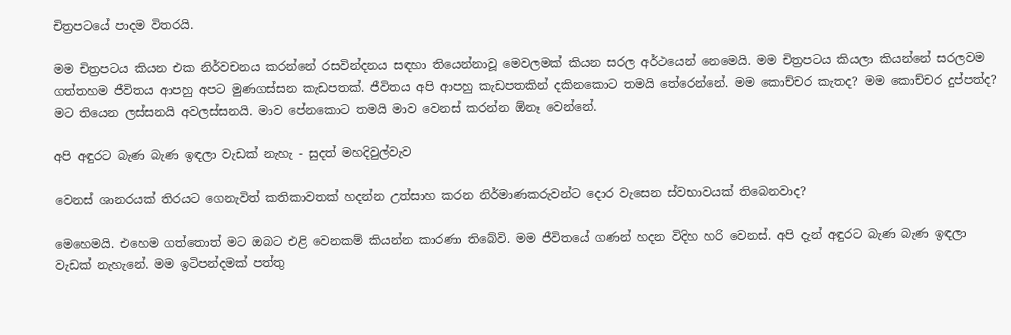චිත්‍රපටයේ පාදම විතරයි.

මම චිත්‍රපටය කියන එක නිර්වචනය කරන්නේ රසවින්දනය සඳහා තියෙන්නාවූ මෙවලමක් කියන සරල අර්ථයෙන් නෙමෙයි. මම චිත්‍රපටය කියලා කියන්නේ සරලවම ගත්තහම ජීවිතය ආපහු අපට මුණගස්සන කැඩපතක්. ජීවිතය අපි ආපහු කැඩපතකින් දකිනකොට තමයි තේරෙන්නේ. මම කොච්චර කැතද? මම කොච්චර දුප්පත්ද? මට තියෙන ලස්සනයි අවලස්සනයි. මාව පේනකොට තමයි මාව වෙනස් කරන්න ඕනෑ වෙන්නේ.

අපි අඳුරට බැණ බැණ ඉඳලා වැඩක් නැහැ - සුදත් මහදිවුල්වැව

වෙනස් ශානරයක් තිරයට ගෙනැවිත් කතිකාවතක් හදන්න උත්සාහ කරන නිර්මාණකරුවන්ට දොර වැසෙන ස්වභාවයක් තිබෙනවාද?

මෙහෙමයි. එහෙම ගත්තොත් මට ඔබට එළි වෙනකම් කියන්න කාරණා තිබේවි. මම ජීවිතයේ ගණන් හදන විදිහ හරි වෙනස්. අපි දැන් අඳුරට බැණ බැණ ඉඳලා වැඩක් නැහැනේ. මම ඉටිපන්දමක් පත්තු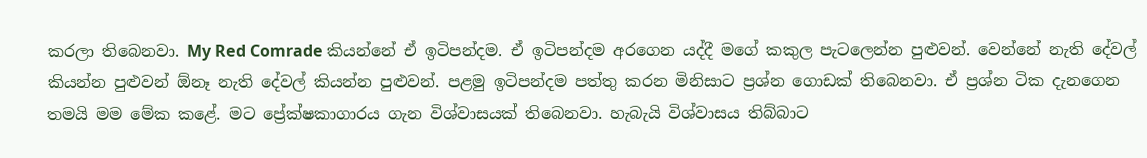කරලා තිබෙනවා. My Red Comrade කියන්නේ ඒ ඉටිපන්දම. ඒ ඉටිපන්දම අරගෙන යද්දී මගේ කකුල පැටලෙන්න පුළුවන්. වෙන්නේ නැති දේවල් කියන්න පුළුවන් ඕනෑ නැති දේවල් කියන්න පුළුවන්. පළමු ඉටිපන්දම පත්තු කරන මිනිසාට ප්‍රශ්න ගොඩක් තිබෙනවා. ඒ ප්‍රශ්න ටික දැනගෙන තමයි මම මේක කළේ. මට ප්‍රේක්ෂකාගාරය ගැන විශ්වාසයක් තිබෙනවා. හැබැයි විශ්වාසය තිබ්බාට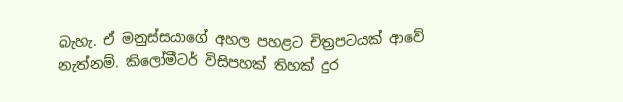බැහැ. ඒ මනුස්සයාගේ අහල පහළට චිත්‍රපටයක් ආවේ නැත්නම්. කිලෝමීටර් විසිපහක් තිහක් දුර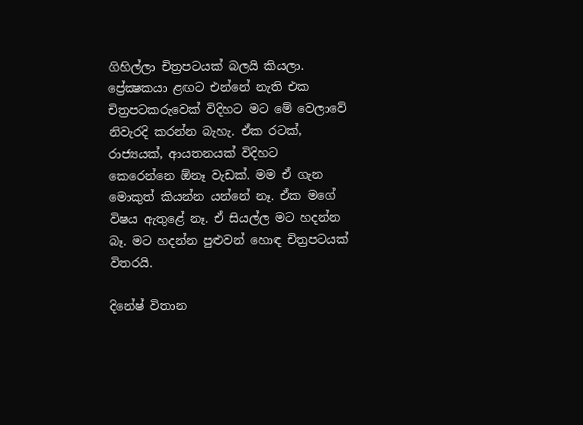ගිහිල්ලා චිත්‍රපටයක් බලයි කියලා. ප්‍රේක්‍ෂකයා ළඟට එන්නේ නැති එක චිත්‍රපටකරුවෙක් විදිහට මට මේ වෙලාවේ නිවැරදි කරන්න බැහැ. ඒක රටක්, රාජ්‍යයක්, ආයතනයක් විදිහට කෙරෙන්නෙ ඕනෑ වැඩක්. මම ඒ ගැන මොකුත් කියන්න යන්නේ නෑ. ඒක මගේ විෂය ඇතුළේ නෑ. ඒ සියල්ල මට හදන්න බෑ. මට හදන්න පුළුවන් හොඳ චිත්‍රපටයක් විතරයි.

දිනේෂ් විතාන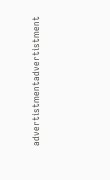advertistmentadvertistment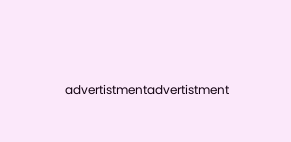advertistmentadvertistment